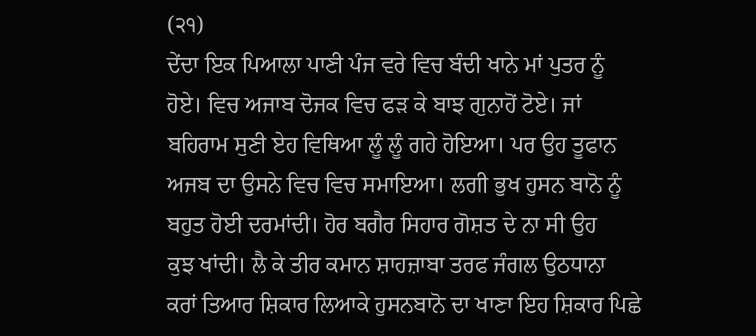(੨੧)
ਦੇਂਦਾ ਇਕ ਪਿਆਲਾ ਪਾਣੀ ਪੰਜ ਵਰੇ ਵਿਚ ਬੰਦੀ ਖਾਨੇ ਮਾਂ ਪੁਤਰ ਨੂੰ
ਹੋਏ। ਵਿਚ ਅਜਾਬ ਦੋਜਕ ਵਿਚ ਫੜ ਕੇ ਬਾਝ ਗੁਨਾਹੋਂ ਟੋਏ। ਜਾਂ
ਬਹਿਰਾਮ ਸੁਣੀ ਏਹ ਵਿਥਿਆ ਲੂੰ ਲੂੰ ਗਹੇ ਹੋਇਆ। ਪਰ ਉਹ ਤੂਫਾਨ
ਅਜਬ ਦਾ ਉਸਨੇ ਵਿਚ ਵਿਚ ਸਮਾਇਆ। ਲਗੀ ਭੁਖ ਹੁਸਨ ਬਾਨੋ ਨੂੰ
ਬਹੁਤ ਹੋਈ ਦਰਮਾਂਦੀ। ਹੋਰ ਬਗੈਰ ਸਿਹਾਰ ਗੋਸ਼ਤ ਦੇ ਨਾ ਸੀ ਉਹ
ਕੁਝ ਖਾਂਦੀ। ਲੈ ਕੇ ਤੀਰ ਕਮਾਨ ਸ਼ਾਹਜ਼ਾਬਾ ਤਰਫ ਜੰਗਲ ਉਠਧਾਨਾ
ਕਰਾਂ ਤਿਆਰ ਸ਼ਿਕਾਰ ਲਿਆਕੇ ਹੁਸਨਬਾਨੋ ਦਾ ਖਾਣਾ ਇਹ ਸ਼ਿਕਾਰ ਪਿਛੇ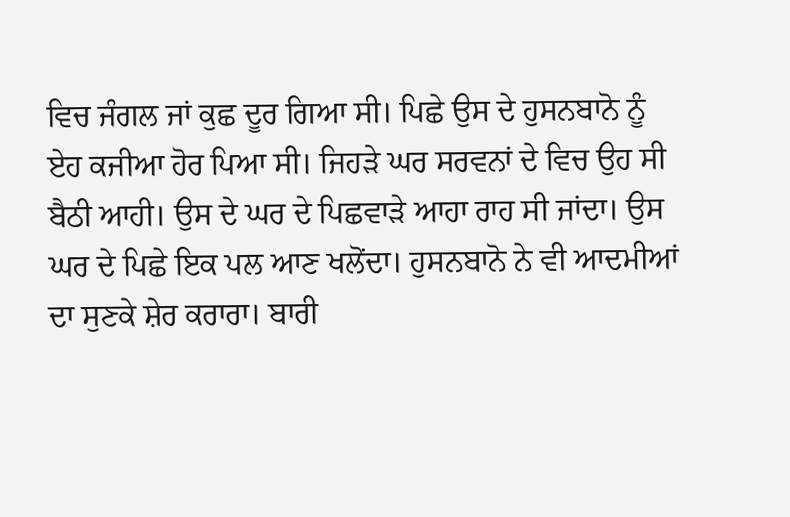ਵਿਚ ਜੰਗਲ ਜਾਂ ਕੁਛ ਦੂਰ ਗਿਆ ਸੀ। ਪਿਛੇ ਉਸ ਦੇ ਹੁਸਨਬਾਨੋ ਨੂੰ
ਏਹ ਕਜੀਆ ਹੋਰ ਪਿਆ ਸੀ। ਜਿਹੜੇ ਘਰ ਸਰਵਨਾਂ ਦੇ ਵਿਚ ਉਹ ਸੀ
ਬੈਠੀ ਆਹੀ। ਉਸ ਦੇ ਘਰ ਦੇ ਪਿਛਵਾੜੇ ਆਹਾ ਰਾਹ ਸੀ ਜਾਂਦਾ। ਉਸ
ਘਰ ਦੇ ਪਿਛੇ ਇਕ ਪਲ ਆਣ ਖਲੋਂਦਾ। ਹੁਸਨਬਾਨੋ ਨੇ ਵੀ ਆਦਮੀਆਂ
ਦਾ ਸੁਣਕੇ ਸ਼ੇਰ ਕਰਾਰਾ। ਬਾਰੀ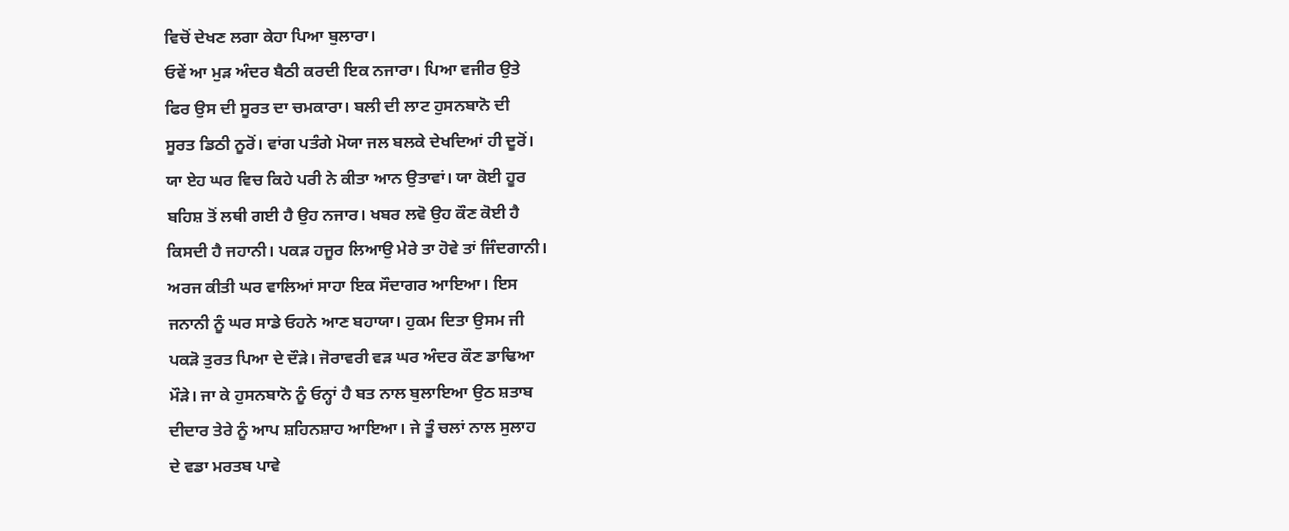ਵਿਚੋਂ ਦੇਖਣ ਲਗਾ ਕੇਹਾ ਪਿਆ ਬੁਲਾਰਾ।
ਓਵੇਂ ਆ ਮੁੜ ਅੰਦਰ ਬੈਠੀ ਕਰਦੀ ਇਕ ਨਜਾਰਾ। ਪਿਆ ਵਜੀਰ ਉਤੇ
ਫਿਰ ਉਸ ਦੀ ਸੂਰਤ ਦਾ ਚਮਕਾਰਾ। ਬਲੀ ਦੀ ਲਾਟ ਹੁਸਨਬਾਨੋ ਦੀ
ਸੂਰਤ ਡਿਠੀ ਨੂਰੋਂ। ਵਾਂਗ ਪਤੰਗੇ ਮੋਯਾ ਜਲ ਬਲਕੇ ਦੇਖਦਿਆਂ ਹੀ ਦੂਰੋਂ।
ਯਾ ਏਹ ਘਰ ਵਿਚ ਕਿਹੇ ਪਰੀ ਨੇ ਕੀਤਾ ਆਨ ਉਤਾਵਾਂ। ਯਾ ਕੋਈ ਹੂਰ
ਬਹਿਸ਼ ਤੋਂ ਲਥੀ ਗਈ ਹੈ ਉਹ ਨਜਾਰ। ਖਬਰ ਲਵੋ ਉਹ ਕੌਣ ਕੋਈ ਹੈ
ਕਿਸਦੀ ਹੈ ਜਹਾਨੀ। ਪਕੜ ਹਜੂਰ ਲਿਆਉ ਮੇਰੇ ਤਾ ਹੋਵੇ ਤਾਂ ਜਿੰਦਗਾਨੀ।
ਅਰਜ ਕੀਤੀ ਘਰ ਵਾਲਿਆਂ ਸਾਹਾ ਇਕ ਸੌਦਾਗਰ ਆਇਆ। ਇਸ
ਜਨਾਨੀ ਨੂੰ ਘਰ ਸਾਡੇ ਓਹਨੇ ਆਣ ਬਹਾਯਾ। ਹੁਕਮ ਦਿਤਾ ਉਸਮ ਜੀ
ਪਕੜੋ ਤੁਰਤ ਪਿਆ ਦੇ ਦੌੜੇ। ਜੋਰਾਵਰੀ ਵੜ ਘਰ ਅੰਦਰ ਕੌਣ ਡਾਢਿਆ
ਮੌੜੇ। ਜਾ ਕੇ ਹੁਸਨਬਾਨੋ ਨੂੰ ਓਨ੍ਹਾਂ ਹੈ ਬਤ ਨਾਲ ਬੁਲਾਇਆ ਉਠ ਸ਼ਤਾਬ
ਦੀਦਾਰ ਤੇਰੇ ਨੂੰ ਆਪ ਸ਼ਹਿਨਸ਼ਾਹ ਆਇਆ। ਜੇ ਤੂੰ ਚਲਾਂ ਨਾਲ ਸੁਲਾਹ
ਦੇ ਵਡਾ ਮਰਤਬ ਪਾਵੇ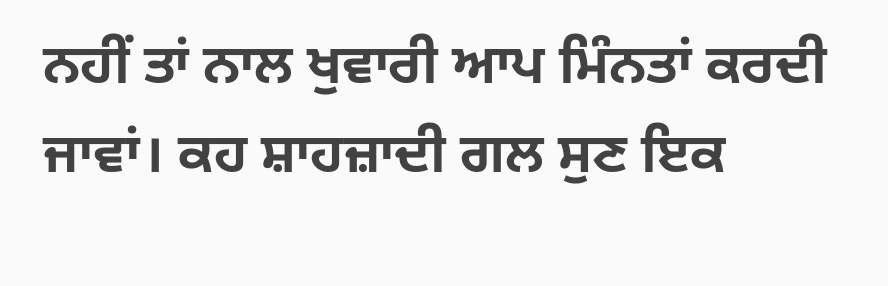ਨਹੀਂ ਤਾਂ ਨਾਲ ਖੁਵਾਰੀ ਆਪ ਮਿੰਨਤਾਂ ਕਰਦੀ
ਜਾਵਾਂ। ਕਹ ਸ਼ਾਹਜ਼ਾਦੀ ਗਲ ਸੁਣ ਇਕ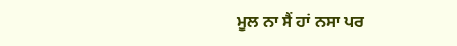ਮੂਲ ਨਾ ਸੈਂ ਹਾਂ ਨਸਾ ਪਰ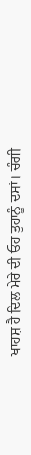ਖਾਹਸ਼ ਹੈ ਦਿਲ ਮੇਰੇ ਦੀ ਓਹ ਤੁਹਾਨੂੰ ਦਸਾਂ। ਚੰਗੀ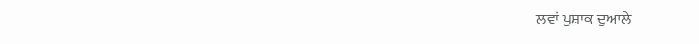ਲਵਾਂ ਪੁਸ਼ਾਕ ਦੁਆਲੇ